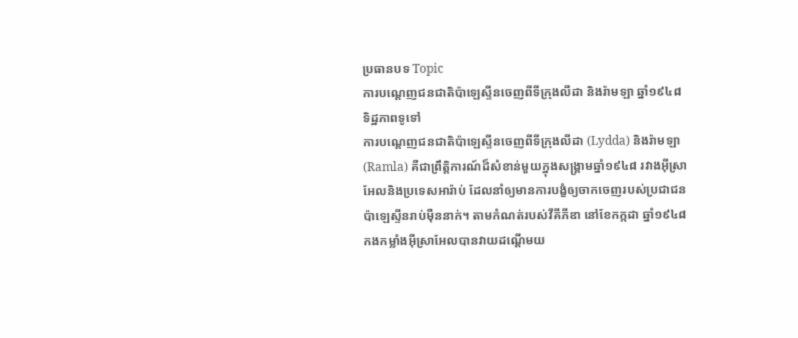ប្រធានបទ Topic
ការបណ្តេញជនជាតិប៉ាឡេស្ទីនចេញពីទីក្រុងលីដា និងរ៉ាមឡា ឆ្នាំ១៩៤៨
ទិដ្ឋភាពទូទៅ
ការបណ្តេញជនជាតិប៉ាឡេស្ទីនចេញពីទីក្រុងលីដា (Lydda) និងរ៉ាមឡា (Ramla) គឺជាព្រឹត្តិការណ៍ដ៏សំខាន់មួយក្នុងសង្គ្រាមឆ្នាំ១៩៤៨ រវាងអ៊ីស្រាអែលនិងប្រទេសអារ៉ាប់ ដែលនាំឲ្យមានការបង្ខំឲ្យចាកចេញរបស់ប្រជាជនប៉ាឡេស្ទីនរាប់ម៉ឺននាក់។ តាមកំណត់របស់វីគីភីឌា នៅខែកក្កដា ឆ្នាំ១៩៤៨ កងកម្លាំងអ៊ីស្រាអែលបានវាយដណ្តើមយ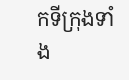កទីក្រុងទាំង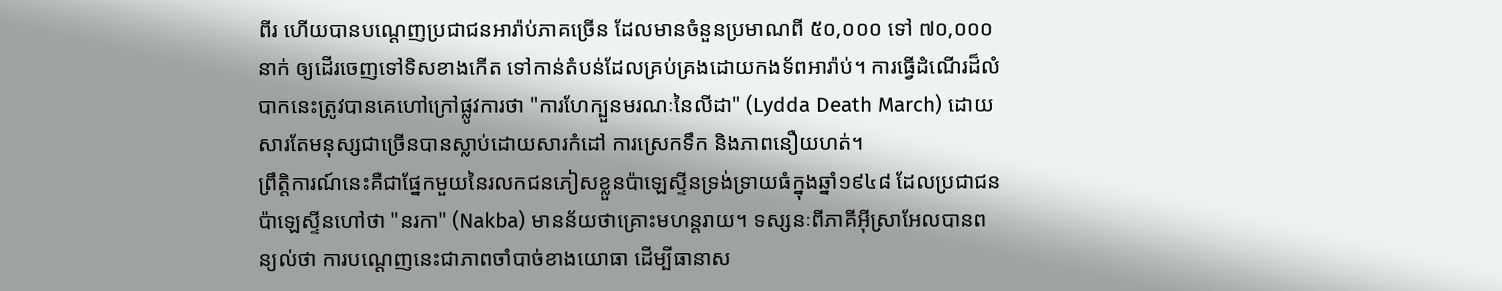ពីរ ហើយបានបណ្តេញប្រជាជនអារ៉ាប់ភាគច្រើន ដែលមានចំនួនប្រមាណពី ៥០,០០០ ទៅ ៧០,០០០ នាក់ ឲ្យដើរចេញទៅទិសខាងកើត ទៅកាន់តំបន់ដែលគ្រប់គ្រងដោយកងទ័ពអារ៉ាប់។ ការធ្វើដំណើរដ៏លំបាកនេះត្រូវបានគេហៅក្រៅផ្លូវការថា "ការហែក្បួនមរណៈនៃលីដា" (Lydda Death March) ដោយសារតែមនុស្សជាច្រើនបានស្លាប់ដោយសារកំដៅ ការស្រេកទឹក និងភាពនឿយហត់។
ព្រឹត្តិការណ៍នេះគឺជាផ្នែកមួយនៃរលកជនភៀសខ្លួនប៉ាឡេស្ទីនទ្រង់ទ្រាយធំក្នុងឆ្នាំ១៩៤៨ ដែលប្រជាជនប៉ាឡេស្ទីនហៅថា "នរកា" (Nakba) មានន័យថាគ្រោះមហន្តរាយ។ ទស្សនៈពីភាគីអ៊ីស្រាអែលបានពន្យល់ថា ការបណ្តេញនេះជាភាពចាំបាច់ខាងយោធា ដើម្បីធានាស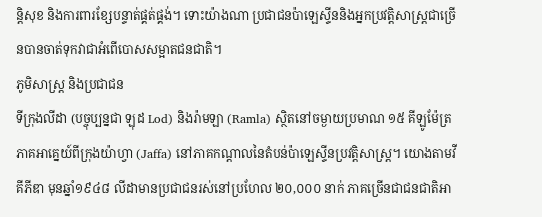ន្តិសុខ និងការពារខ្សែបន្ទាត់ផ្គត់ផ្គង់។ ទោះយ៉ាងណា ប្រជាជនប៉ាឡេស្ទីននិងអ្នកប្រវត្តិសាស្ត្រជាច្រើនបានចាត់ទុកវាជាអំពើបោសសម្អាតជនជាតិ។
ភូមិសាស្ត្រ និងប្រជាជន
ទីក្រុងលីដា (បច្ចុប្បន្នជា ឡុដ Lod) និងរ៉ាមឡា (Ramla) ស្ថិតនៅចម្ងាយប្រមាណ ១៥ គីឡូម៉ែត្រភាគអាគ្នេយ៍ពីក្រុងយ៉ាហ្វា (Jaffa) នៅភាគកណ្តាលនៃតំបន់ប៉ាឡេស្ទីនប្រវត្តិសាស្ត្រ។ យោងតាមវីគីភីឌា មុនឆ្នាំ១៩៤៨ លីដាមានប្រជាជនរស់នៅប្រហែល ២០,០០០ នាក់ ភាគច្រើនជាជនជាតិអា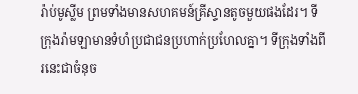រ៉ាប់មូស្លីម ព្រមទាំងមានសហគមន៍គ្រីស្ទានតូចមួយផងដែរ។ ទីក្រុងរ៉ាមឡាមានទំហំប្រជាជនប្រហាក់ប្រហែលគ្នា។ ទីក្រុងទាំងពីរនេះជាចំនុច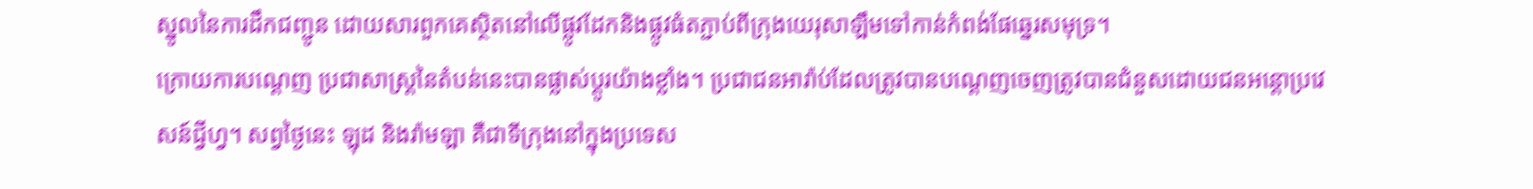ស្នូលនៃការដឹកជញ្ជូន ដោយសារពួកគេស្ថិតនៅលើផ្លូវដែកនិងផ្លូវធំតភ្ជាប់ពីក្រុងយេរុសាឡឹមទៅកាន់កំពង់ផែឆ្នេរសមុទ្រ។
ក្រោយការបណ្តេញ ប្រជាសាស្ត្រនៃតំបន់នេះបានផ្លាស់ប្តូរយ៉ាងខ្លាំង។ ប្រជាជនអារ៉ាប់ដែលត្រូវបានបណ្តេញចេញត្រូវបានជំនួសដោយជនអន្តោប្រវេសន៍ជ្វីហ្វ។ សព្វថ្ងៃនេះ ឡុដ និងរ៉ាមឡា គឺជាទីក្រុងនៅក្នុងប្រទេស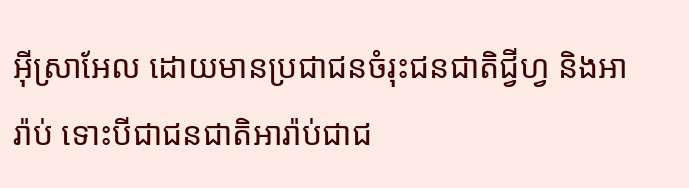អ៊ីស្រាអែល ដោយមានប្រជាជនចំរុះជនជាតិជ្វីហ្វ និងអារ៉ាប់ ទោះបីជាជនជាតិអារ៉ាប់ជាជ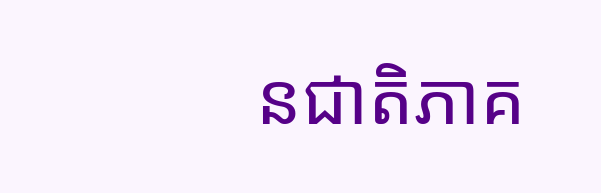នជាតិភាគ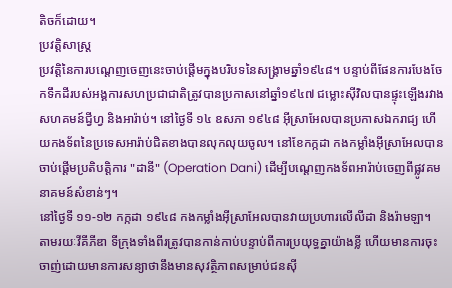តិចក៏ដោយ។
ប្រវត្តិសាស្ត្រ
ប្រវត្តិនៃការបណ្តេញចេញនេះចាប់ផ្តើមក្នុងបរិបទនៃសង្គ្រាមឆ្នាំ១៩៤៨។ បន្ទាប់ពីផែនការបែងចែកទឹកដីរបស់អង្គការសហប្រជាជាតិត្រូវបានប្រកាសនៅឆ្នាំ១៩៤៧ ជម្លោះស៊ីវិលបានផ្ទុះឡើងរវាងសហគមន៍ជ្វីហ្វ និងអារ៉ាប់។ នៅថ្ងៃទី ១៤ ឧសភា ១៩៤៨ អ៊ីស្រាអែលបានប្រកាសឯករាជ្យ ហើយកងទ័ពនៃប្រទេសអារ៉ាប់ជិតខាងបានលុកលុយចូល។ នៅខែកក្កដា កងកម្លាំងអ៊ីស្រាអែលបានចាប់ផ្តើមប្រតិបត្តិការ "ដានី" (Operation Dani) ដើម្បីបណ្តេញកងទ័ពអារ៉ាប់ចេញពីផ្លូវគមនាគមន៍សំខាន់ៗ។
នៅថ្ងៃទី ១១-១២ កក្កដា ១៩៤៨ កងកម្លាំងអ៊ីស្រាអែលបានវាយប្រហារលើលីដា និងរ៉ាមឡា។ តាមរយៈវីគីភីឌា ទីក្រុងទាំងពីរត្រូវបានកាន់កាប់បន្ទាប់ពីការប្រយុទ្ធគ្នាយ៉ាងខ្លី ហើយមានការចុះចាញ់ដោយមានការសន្យាថានឹងមានសុវត្ថិភាពសម្រាប់ជនស៊ី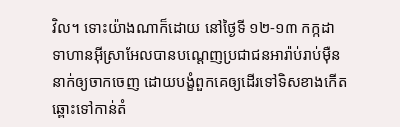វិល។ ទោះយ៉ាងណាក៏ដោយ នៅថ្ងៃទី ១២-១៣ កក្កដា ទាហានអ៊ីស្រាអែលបានបណ្តេញប្រជាជនអារ៉ាប់រាប់ម៉ឺននាក់ឲ្យចាកចេញ ដោយបង្ខំពួកគេឲ្យដើរទៅទិសខាងកើតឆ្ពោះទៅកាន់តំ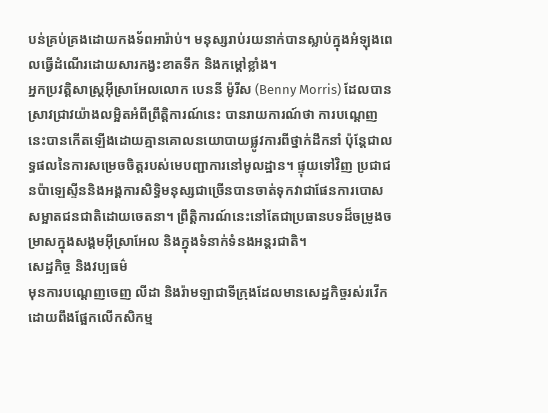បន់គ្រប់គ្រងដោយកងទ័ពអារ៉ាប់។ មនុស្សរាប់រយនាក់បានស្លាប់ក្នុងអំឡុងពេលធ្វើដំណើរដោយសារកង្វះខាតទឹក និងកម្តៅខ្លាំង។
អ្នកប្រវត្តិសាស្ត្រអ៊ីស្រាអែលលោក បេននី ម៉ូរីស (Benny Morris) ដែលបានស្រាវជ្រាវយ៉ាងលម្អិតអំពីព្រឹត្តិការណ៍នេះ បានរាយការណ៍ថា ការបណ្តេញនេះបានកើតឡើងដោយគ្មានគោលនយោបាយផ្លូវការពីថ្នាក់ដឹកនាំ ប៉ុន្តែជាលទ្ធផលនៃការសម្រេចចិត្តរបស់មេបញ្ជាការនៅមូលដ្ឋាន។ ផ្ទុយទៅវិញ ប្រជាជនប៉ាឡេស្ទីននិងអង្គការសិទ្ធិមនុស្សជាច្រើនបានចាត់ទុកវាជាផែនការបោសសម្អាតជនជាតិដោយចេតនា។ ព្រឹត្តិការណ៍នេះនៅតែជាប្រធានបទដ៏ចម្រូងចម្រាសក្នុងសង្គមអ៊ីស្រាអែល និងក្នុងទំនាក់ទំនងអន្តរជាតិ។
សេដ្ឋកិច្ច និងវប្បធម៌
មុនការបណ្តេញចេញ លីដា និងរ៉ាមឡាជាទីក្រុងដែលមានសេដ្ឋកិច្ចរស់រវើក ដោយពឹងផ្អែកលើកសិកម្ម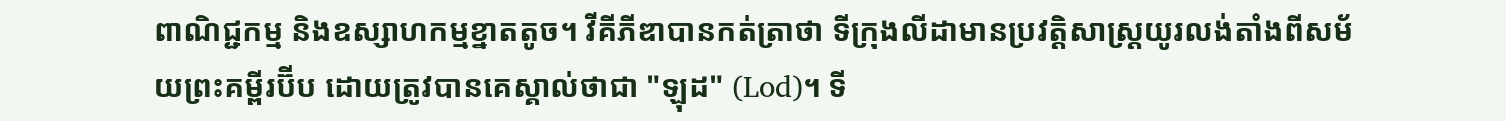ពាណិជ្ជកម្ម និងឧស្សាហកម្មខ្នាតតូច។ វីគីភីឌាបានកត់ត្រាថា ទីក្រុងលីដាមានប្រវត្តិសាស្ត្រយូរលង់តាំងពីសម័យព្រះគម្ពីរប៊ីប ដោយត្រូវបានគេស្គាល់ថាជា "ឡុដ" (Lod)។ ទី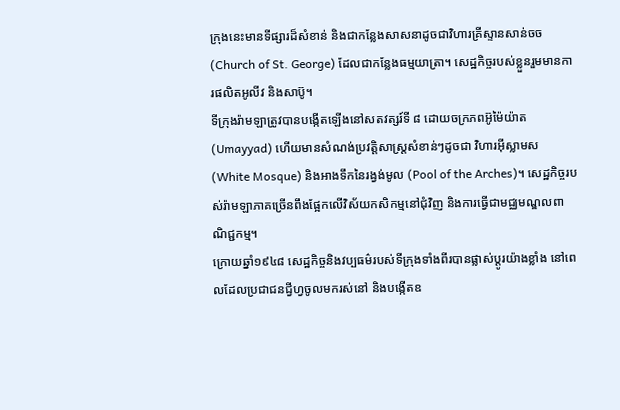ក្រុងនេះមានទីផ្សារដ៏សំខាន់ និងជាកន្លែងសាសនាដូចជាវិហារគ្រីស្ទានសាន់ចច (Church of St. George) ដែលជាកន្លែងធម្មយាត្រា។ សេដ្ឋកិច្ចរបស់ខ្លួនរួមមានការផលិតអូលីវ និងសាប៊ូ។
ទីក្រុងរ៉ាមឡាត្រូវបានបង្កើតឡើងនៅសតវត្សរ៍ទី ៨ ដោយចក្រភពអ៊ូម៉ៃយ៉ាត (Umayyad) ហើយមានសំណង់ប្រវត្តិសាស្ត្រសំខាន់ៗដូចជា វិហារអ៊ីស្លាមស (White Mosque) និងអាងទឹកនៃរង្វង់មូល (Pool of the Arches)។ សេដ្ឋកិច្ចរបស់រ៉ាមឡាភាគច្រើនពឹងផ្អែកលើវិស័យកសិកម្មនៅជុំវិញ និងការធ្វើជាមជ្ឈមណ្ឌលពាណិជ្ជកម្ម។
ក្រោយឆ្នាំ១៩៤៨ សេដ្ឋកិច្ចនិងវប្បធម៌របស់ទីក្រុងទាំងពីរបានផ្លាស់ប្តូរយ៉ាងខ្លាំង នៅពេលដែលប្រជាជនជ្វីហ្វចូលមករស់នៅ និងបង្កើតឧ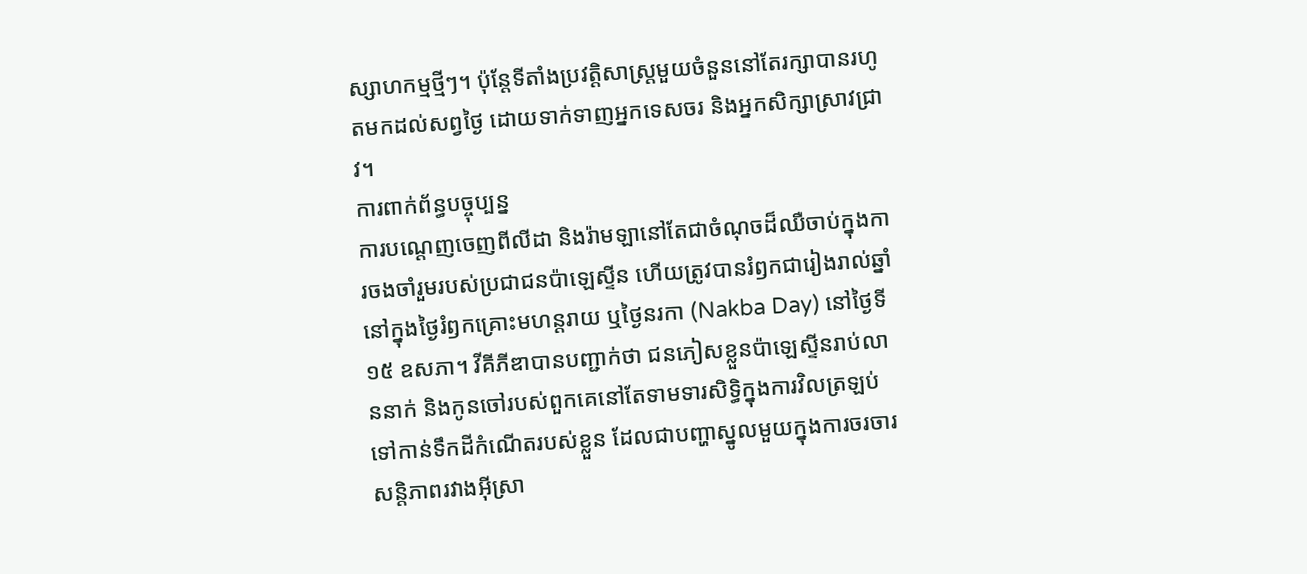ស្សាហកម្មថ្មីៗ។ ប៉ុន្តែទីតាំងប្រវត្តិសាស្ត្រមួយចំនួននៅតែរក្សាបានរហូតមកដល់សព្វថ្ងៃ ដោយទាក់ទាញអ្នកទេសចរ និងអ្នកសិក្សាស្រាវជ្រាវ។
ការពាក់ព័ន្ធបច្ចុប្បន្ន
ការបណ្តេញចេញពីលីដា និងរ៉ាមឡានៅតែជាចំណុចដ៏ឈឺចាប់ក្នុងការចងចាំរួមរបស់ប្រជាជនប៉ាឡេស្ទីន ហើយត្រូវបានរំឭកជារៀងរាល់ឆ្នាំនៅក្នុងថ្ងៃរំឭកគ្រោះមហន្តរាយ ឬថ្ងៃនរកា (Nakba Day) នៅថ្ងៃទី ១៥ ឧសភា។ វីគីភីឌាបានបញ្ជាក់ថា ជនភៀសខ្លួនប៉ាឡេស្ទីនរាប់លាននាក់ និងកូនចៅរបស់ពួកគេនៅតែទាមទារសិទ្ធិក្នុងការវិលត្រឡប់ទៅកាន់ទឹកដីកំណើតរបស់ខ្លួន ដែលជាបញ្ហាស្នូលមួយក្នុងការចរចារសន្តិភាពរវាងអ៊ីស្រា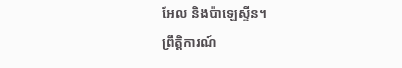អែល និងប៉ាឡេស្ទីន។
ព្រឹត្តិការណ៍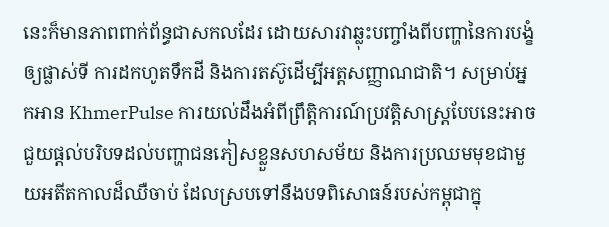នេះក៏មានភាពពាក់ព័ន្ធជាសកលដែរ ដោយសារវាឆ្លុះបញ្ចាំងពីបញ្ហានៃការបង្ខំឲ្យផ្លាស់ទី ការដកហូតទឹកដី និងការតស៊ូដើម្បីអត្តសញ្ញាណជាតិ។ សម្រាប់អ្នកអាន KhmerPulse ការយល់ដឹងអំពីព្រឹត្តិការណ៍ប្រវត្តិសាស្ត្របែបនេះអាចជួយផ្តល់បរិបទដល់បញ្ហាជនភៀសខ្លួនសហសម័យ និងការប្រឈមមុខជាមួយអតីតកាលដ៏ឈឺចាប់ ដែលស្របទៅនឹងបទពិសោធន៍របស់កម្ពុជាក្នុ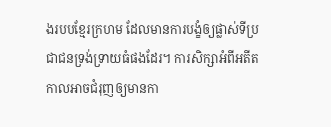ងរបបខ្មែរក្រហម ដែលមានការបង្ខំឲ្យផ្លាស់ទីប្រជាជនទ្រង់ទ្រាយធំផងដែរ។ ការសិក្សាអំពីអតីតកាលអាចជំរុញឲ្យមានកា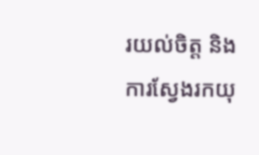រយល់ចិត្ត និងការស្វែងរកយុ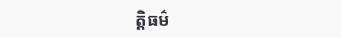ត្តិធម៌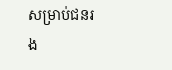សម្រាប់ជនរង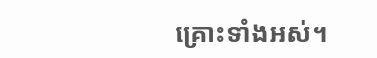គ្រោះទាំងអស់។